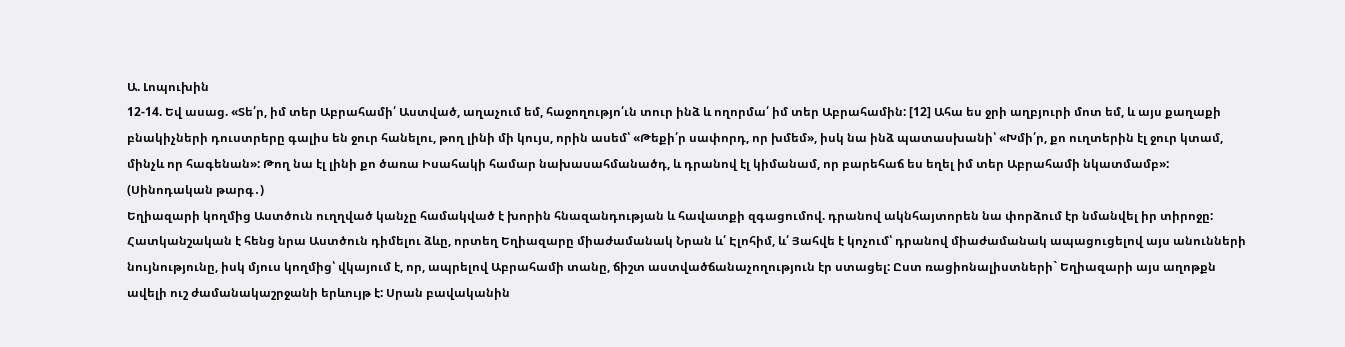Ա. Լոպուխին
12-14. Եվ ասաց. «Տե՛ր, իմ տեր Աբրահամի՛ Աստված, աղաչում եմ, հաջողությո՛ւն տուր ինձ և ողորմա՛ իմ տեր Աբրահամին: [12] Ահա ես ջրի աղբյուրի մոտ եմ, և այս քաղաքի բնակիչների դուստրերը գալիս են ջուր հանելու, թող լինի մի կույս, որին ասեմ՝ «Թեքի՛ր սափորդ, որ խմեմ», իսկ նա ինձ պատասխանի՝ «Խմի՛ր, քո ուղտերին էլ ջուր կտամ, մինչև որ հագենան»: Թող նա էլ լինի քո ծառա Իսահակի համար նախասահմանածդ, և դրանով էլ կիմանամ, որ բարեհաճ ես եղել իմ տեր Աբրահամի նկատմամբ»: (Սինոդական թարգ․)
Եղիազարի կողմից Աստծուն ուղղված կանչը համակված է խորին հնազանդության և հավատքի զգացումով. դրանով ակնհայտորեն նա փորձում էր նմանվել իր տիրոջը: Հատկանշական է հենց նրա Աստծուն դիմելու ձևը, որտեղ Եղիազարը միաժամանակ Նրան և՛ Էլոհիմ, և՛ Յահվե է կոչում՝ դրանով միաժամանակ ապացուցելով այս անունների նույնությունը, իսկ մյուս կողմից՝ վկայում է, որ, ապրելով Աբրահամի տանը, ճիշտ աստվածճանաչողություն էր ստացել: Ըստ ռացիոնալիստների` Եղիազարի այս աղոթքն ավելի ուշ ժամանակաշրջանի երևույթ է: Սրան բավականին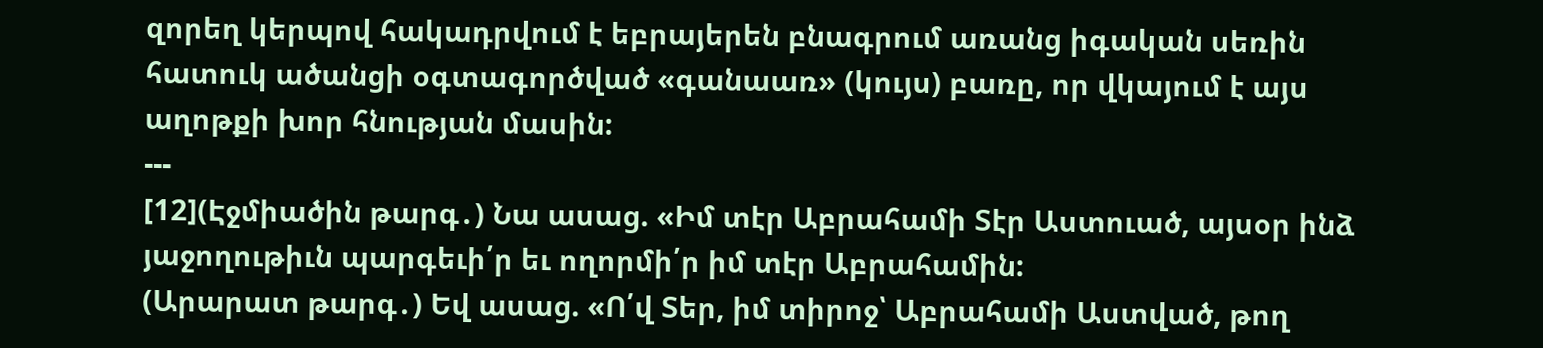զորեղ կերպով հակադրվում է եբրայերեն բնագրում առանց իգական սեռին հատուկ ածանցի օգտագործված «գանաառ» (կույս) բառը, որ վկայում է այս աղոթքի խոր հնության մասին:
---
[12](Էջմիածին թարգ․) Նա ասաց. «Իմ տէր Աբրահամի Տէր Աստուած, այսօր ինձ յաջողութիւն պարգեւի՛ր եւ ողորմի՛ր իմ տէր Աբրահամին:
(Արարատ թարգ․) Եվ ասաց. «Ո՛վ Տեր, իմ տիրոջ՝ Աբրահամի Աստված, թող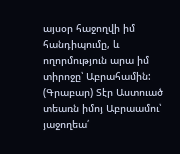այսօր հաջողվի իմ հանդիպումը, և ողորմություն արա իմ տիրոջը՝ Աբրահամին:
(Գրաբար) Տէր Աստուած տեառն իմոյ Աբրաամու՝ յաջողեա՛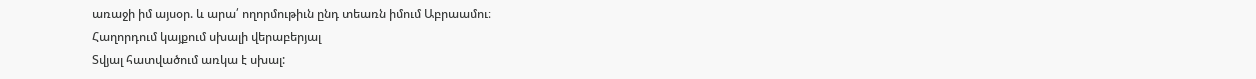առաջի իմ այսօր. և արա՛ ողորմութիւն ընդ տեառն իմում Աբրաամու։
Հաղորդում կայքում սխալի վերաբերյալ
Տվյալ հատվածում առկա է սխալ: